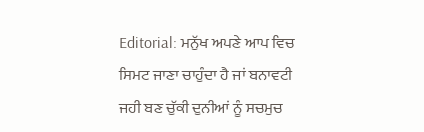Editorial: ਮਨੁੱਖ ਅਪਣੇ ਆਪ ਵਿਚ ਸਿਮਟ ਜਾਣਾ ਚਾਹੁੰਦਾ ਹੈ ਜਾਂ ਬਨਾਵਟੀ ਜਹੀ ਬਣ ਚੁੱਕੀ ਦੁਨੀਆਂ ਨੂੰ ਸਚਮੁਚ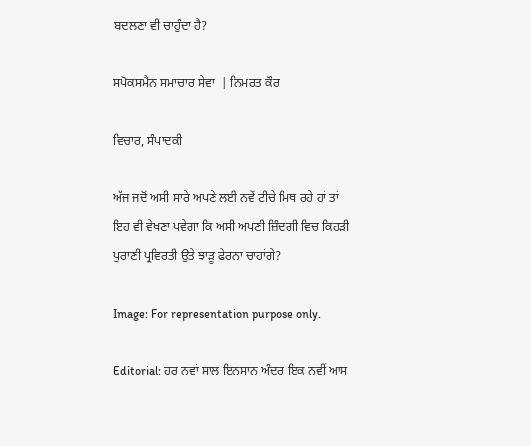ਬਦਲਣਾ ਵੀ ਚਾਹੁੰਦਾ ਹੈ?

ਸਪੋਕਸਮੈਨ ਸਮਾਚਾਰ ਸੇਵਾ  | ਨਿਮਰਤ ਕੌਰ

ਵਿਚਾਰ, ਸੰਪਾਦਕੀ

ਅੱਜ ਜਦੋਂ ਅਸੀ ਸਾਰੇ ਅਪਣੇ ਲਈ ਨਵੇਂ ਟੀਚੇ ਮਿਥ ਰਹੇ ਹਾਂ ਤਾਂ ਇਹ ਵੀ ਵੇਖਣਾ ਪਵੇਗਾ ਕਿ ਅਸੀ ਅਪਣੀ ਜ਼ਿੰਦਗੀ ਵਿਚ ਕਿਹੜੀ ਪੁਰਾਣੀ ਪ੍ਰਵਿਰਤੀ ਉਤੇ ਝਾੜੂ ਫੇਰਨਾ ਚਾਹਾਂਗੇ?

Image: For representation purpose only.

Editorial: ਹਰ ਨਵਾਂ ਸਾਲ ਇਨਸਾਨ ਅੰਦਰ ਇਕ ਨਵੀਂ ਆਸ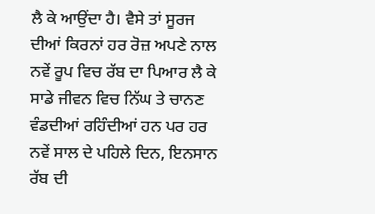ਲੈ ਕੇ ਆਉਂਦਾ ਹੈ। ਵੈਸੇ ਤਾਂ ਸੂਰਜ ਦੀਆਂ ਕਿਰਨਾਂ ਹਰ ਰੋਜ਼ ਅਪਣੇ ਨਾਲ ਨਵੇਂ ਰੂਪ ਵਿਚ ਰੱਬ ਦਾ ਪਿਆਰ ਲੈ ਕੇ ਸਾਡੇ ਜੀਵਨ ਵਿਚ ਨਿੱਘ ਤੇ ਚਾਨਣ ਵੰਡਦੀਆਂ ਰਹਿੰਦੀਆਂ ਹਨ ਪਰ ਹਰ ਨਵੇਂ ਸਾਲ ਦੇ ਪਹਿਲੇ ਦਿਨ, ਇਨਸਾਨ ਰੱਬ ਦੀ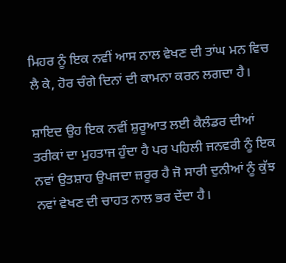ਮਿਹਰ ਨੂੰ ਇਕ ਨਵੀਂ ਆਸ ਨਾਲ ਵੇਖਣ ਦੀ ਤਾਂਘ ਮਨ ਵਿਚ ਲੈ ਕੇ, ਹੋਰ ਚੰਗੇ ਦਿਨਾਂ ਦੀ ਕਾਮਨਾ ਕਰਨ ਲਗਦਾ ਹੈ।

ਸ਼ਾਇਦ ਉਹ ਇਕ ਨਵੀਂ ਸ਼ੁਰੂਆਤ ਲਈ ਕੈਲੰਡਰ ਦੀਆਂ ਤਰੀਕਾਂ ਦਾ ਮੁਹਤਾਜ ਹੁੰਦਾ ਹੈ ਪਰ ਪਹਿਲੀ ਜਨਵਰੀ ਨੂੰ ਇਕ ਨਵਾਂ ਉਤਸ਼ਾਹ ਉਪਜਦਾ ਜ਼ਰੂਰ ਹੈ ਜੋ ਸਾਰੀ ਦੁਨੀਆਂ ਨੂੰ ਕੁੱਝ ਨਵਾਂ ਵੇਖਣ ਦੀ ਚਾਹਤ ਨਾਲ ਭਰ ਦੇਂਦਾ ਹੈ।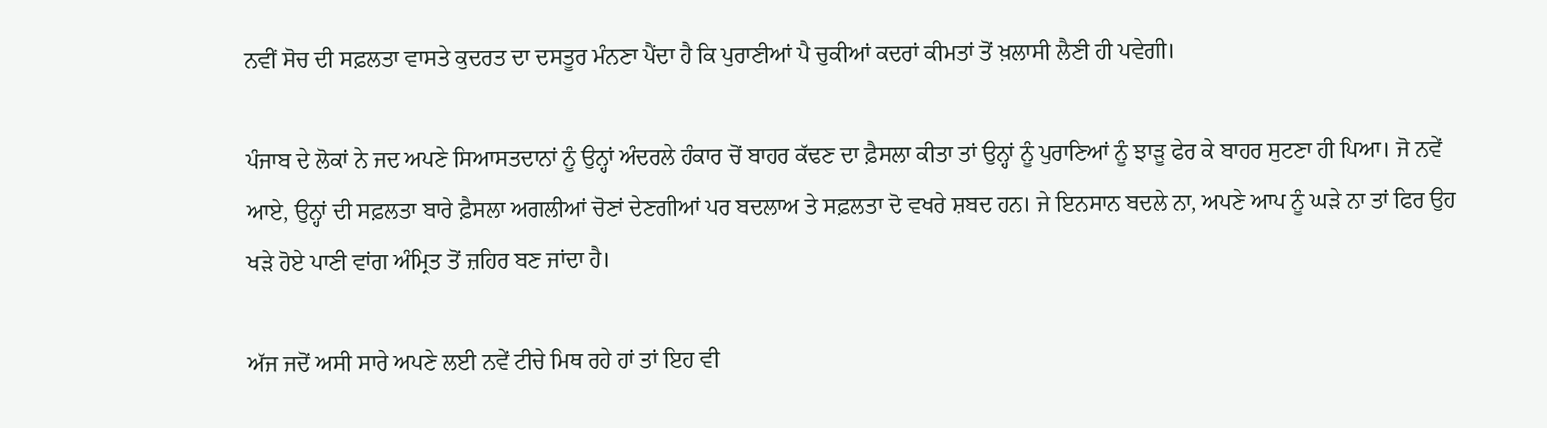ਨਵੀਂ ਸੋਚ ਦੀ ਸਫ਼ਲਤਾ ਵਾਸਤੇ ਕੁਦਰਤ ਦਾ ਦਸਤੂਰ ਮੰਨਣਾ ਪੈਂਦਾ ਹੈ ਕਿ ਪੁਰਾਣੀਆਂ ਪੈ ਚੁਕੀਆਂ ਕਦਰਾਂ ਕੀਮਤਾਂ ਤੋਂ ਖ਼ਲਾਸੀ ਲੈਣੀ ਹੀ ਪਵੇਗੀ।

ਪੰਜਾਬ ਦੇ ਲੋਕਾਂ ਨੇ ਜਦ ਅਪਣੇ ਸਿਆਸਤਦਾਨਾਂ ਨੂੰ ਉਨ੍ਹਾਂ ਅੰਦਰਲੇ ਹੰਕਾਰ ਚੋਂ ਬਾਹਰ ਕੱਢਣ ਦਾ ਫ਼ੈਸਲਾ ਕੀਤਾ ਤਾਂ ਉਨ੍ਹਾਂ ਨੂੰ ਪੁਰਾਣਿਆਂ ਨੂੰ ਝਾੜੂ ਫੇਰ ਕੇ ਬਾਹਰ ਸੁਟਣਾ ਹੀ ਪਿਆ। ਜੋ ਨਵੇਂ ਆਏ, ਉਨ੍ਹਾਂ ਦੀ ਸਫ਼ਲਤਾ ਬਾਰੇ ਫ਼ੈਸਲਾ ਅਗਲੀਆਂ ਚੋਣਾਂ ਦੇਣਗੀਆਂ ਪਰ ਬਦਲਾਅ ਤੇ ਸਫ਼ਲਤਾ ਦੋ ਵਖਰੇ ਸ਼ਬਦ ਹਨ। ਜੇ ਇਨਸਾਨ ਬਦਲੇ ਨਾ, ਅਪਣੇ ਆਪ ਨੂੰ ਘੜੇ ਨਾ ਤਾਂ ਫਿਰ ਉਹ ਖੜੇ ਹੋਏ ਪਾਣੀ ਵਾਂਗ ਅੰਮ੍ਰਿਤ ਤੋਂ ਜ਼ਹਿਰ ਬਣ ਜਾਂਦਾ ਹੈ।

ਅੱਜ ਜਦੋਂ ਅਸੀ ਸਾਰੇ ਅਪਣੇ ਲਈ ਨਵੇਂ ਟੀਚੇ ਮਿਥ ਰਹੇ ਹਾਂ ਤਾਂ ਇਹ ਵੀ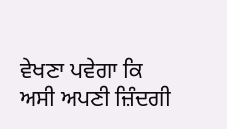ਵੇਖਣਾ ਪਵੇਗਾ ਕਿ ਅਸੀ ਅਪਣੀ ਜ਼ਿੰਦਗੀ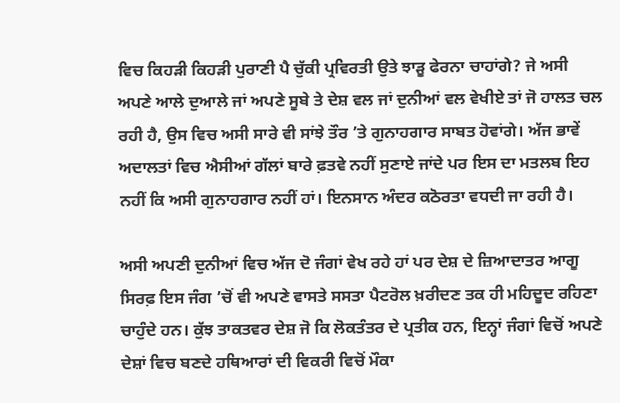ਵਿਚ ਕਿਹੜੀ ਕਿਹੜੀ ਪੁਰਾਣੀ ਪੈ ਚੁੱਕੀ ਪ੍ਰਵਿਰਤੀ ਉਤੇ ਝਾੜੂ ਫੇਰਨਾ ਚਾਹਾਂਗੇ? ਜੇ ਅਸੀ ਅਪਣੇ ਆਲੇ ਦੁਆਲੇ ਜਾਂ ਅਪਣੇ ਸੂਬੇ ਤੇ ਦੇਸ਼ ਵਲ ਜਾਂ ਦੁਨੀਆਂ ਵਲ ਵੇਖੀਏ ਤਾਂ ਜੋ ਹਾਲਤ ਚਲ ਰਹੀ ਹੈ, ਉਸ ਵਿਚ ਅਸੀ ਸਾਰੇ ਵੀ ਸਾਂਝੇ ਤੌਰ ’ਤੇ ਗੁਨਾਹਗਾਰ ਸਾਬਤ ਹੋਵਾਂਗੇ। ਅੱਜ ਭਾਵੇਂ ਅਦਾਲਤਾਂ ਵਿਚ ਐਸੀਆਂ ਗੱਲਾਂ ਬਾਰੇ ਫ਼ਤਵੇ ਨਹੀਂ ਸੁਣਾਏ ਜਾਂਦੇ ਪਰ ਇਸ ਦਾ ਮਤਲਬ ਇਹ ਨਹੀਂ ਕਿ ਅਸੀ ਗੁਨਾਹਗਾਰ ਨਹੀਂ ਹਾਂ। ਇਨਸਾਨ ਅੰਦਰ ਕਠੋਰਤਾ ਵਧਦੀ ਜਾ ਰਹੀ ਹੈ।

ਅਸੀ ਅਪਣੀ ਦੁਨੀਆਂ ਵਿਚ ਅੱਜ ਦੋ ਜੰਗਾਂ ਵੇਖ ਰਹੇ ਹਾਂ ਪਰ ਦੇਸ਼ ਦੇ ਜ਼ਿਆਦਾਤਰ ਆਗੂ ਸਿਰਫ਼ ਇਸ ਜੰਗ ’ਚੋਂ ਵੀ ਅਪਣੇ ਵਾਸਤੇ ਸਸਤਾ ਪੈਟਰੋਲ ਖ਼ਰੀਦਣ ਤਕ ਹੀ ਮਹਿਦੂਦ ਰਹਿਣਾ ਚਾਹੁੰਦੇ ਹਨ। ਕੁੱਝ ਤਾਕਤਵਰ ਦੇਸ਼ ਜੋ ਕਿ ਲੋਕਤੰਤਰ ਦੇ ਪ੍ਰਤੀਕ ਹਨ, ਇਨ੍ਹਾਂ ਜੰਗਾਂ ਵਿਚੋਂ ਅਪਣੇ ਦੇਸ਼ਾਂ ਵਿਚ ਬਣਦੇ ਹਥਿਆਰਾਂ ਦੀ ਵਿਕਰੀ ਵਿਚੋਂ ਮੌਕਾ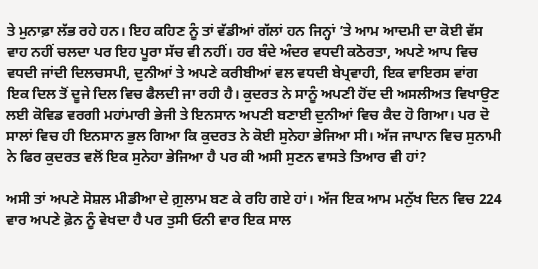ਤੇ ਮੁਨਾਫ਼ਾ ਲੱਭ ਰਹੇ ਹਨ। ਇਹ ਕਹਿਣ ਨੂੰ ਤਾਂ ਵੱਡੀਆਂ ਗੱਲਾਂ ਹਨ ਜਿਨ੍ਹਾਂ ’ਤੇ ਆਮ ਆਦਮੀ ਦਾ ਕੋਈ ਵੱਸ ਵਾਹ ਨਹੀਂ ਚਲਦਾ ਪਰ ਇਹ ਪੂਰਾ ਸੱਚ ਵੀ ਨਹੀਂ। ਹਰ ਬੰਦੇ ਅੰਦਰ ਵਧਦੀ ਕਠੋਰਤਾ, ਅਪਣੇ ਆਪ ਵਿਚ ਵਧਦੀ ਜਾਂਦੀ ਦਿਲਚਸਪੀ, ਦੁਨੀਆਂ ਤੇ ਅਪਣੇ ਕਰੀਬੀਆਂ ਵਲ ਵਧਦੀ ਬੇਪ੍ਰਵਾਹੀ, ਇਕ ਵਾਇਰਸ ਵਾਂਗ ਇਕ ਦਿਲ ਤੋਂ ਦੂਜੇ ਦਿਲ ਵਿਚ ਫੈਲਦੀ ਜਾ ਰਹੀ ਹੈ। ਕੁਦਰਤ ਨੇ ਸਾਨੂੰ ਅਪਣੀ ਹੋਂਦ ਦੀ ਅਸਲੀਅਤ ਵਿਖਾਉਣ ਲਈ ਕੋਵਿਡ ਵਰਗੀ ਮਹਾਂਮਾਰੀ ਭੇਜੀ ਤੇ ਇਨਸਾਨ ਅਪਣੀ ਬਣਾਈ ਦੁਨੀਆਂ ਵਿਚ ਕੈਦ ਹੋ ਗਿਆ। ਪਰ ਦੋ ਸਾਲਾਂ ਵਿਚ ਹੀ ਇਨਸਾਨ ਭੁਲ ਗਿਆ ਕਿ ਕੁਦਰਤ ਨੇ ਕੋਈ ਸੁਨੇਹਾ ਭੇਜਿਆ ਸੀ। ਅੱਜ ਜਾਪਾਨ ਵਿਚ ਸੁਨਾਮੀ ਨੇ ਫਿਰ ਕੁਦਰਤ ਵਲੋਂ ਇਕ ਸੁਨੇਹਾ ਭੇਜਿਆ ਹੈ ਪਰ ਕੀ ਅਸੀ ਸੁਣਨ ਵਾਸਤੇ ਤਿਆਰ ਵੀ ਹਾਂ?

ਅਸੀ ਤਾਂ ਅਪਣੇ ਸੋਸ਼ਲ ਮੀਡੀਆ ਦੇ ਗ਼ੁਲਾਮ ਬਣ ਕੇ ਰਹਿ ਗਏ ਹਾਂ। ਅੱਜ ਇਕ ਆਮ ਮਨੁੱਖ ਦਿਨ ਵਿਚ 224 ਵਾਰ ਅਪਣੇ ਫ਼ੋਨ ਨੂੰ ਵੇਖਦਾ ਹੈ ਪਰ ਤੁਸੀ ਓਨੀ ਵਾਰ ਇਕ ਸਾਲ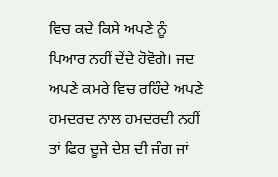ਵਿਚ ਕਦੇ ਕਿਸੇ ਅਪਣੇ ਨੂੰ ਪਿਆਰ ਨਹੀਂ ਦੇਂਦੇ ਹੋਵੋਗੇ। ਜਦ ਅਪਣੇ ਕਮਰੇ ਵਿਚ ਰਹਿੰਦੇ ਅਪਣੇ ਹਮਦਰਦ ਨਾਲ ਹਮਦਰਦੀ ਨਹੀਂ ਤਾਂ ਫਿਰ ਦੂਜੇ ਦੇਸ਼ ਦੀ ਜੰਗ ਜਾਂ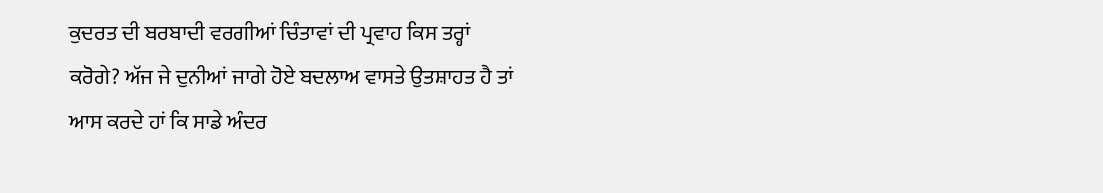ਕੁਦਰਤ ਦੀ ਬਰਬਾਦੀ ਵਰਗੀਆਂ ਚਿੰਤਾਵਾਂ ਦੀ ਪ੍ਰਵਾਹ ਕਿਸ ਤਰ੍ਹਾਂ ਕਰੋਗੇ? ਅੱਜ ਜੇ ਦੁਨੀਆਂ ਜਾਗੇ ਹੋਏ ਬਦਲਾਅ ਵਾਸਤੇ ਉਤਸ਼ਾਹਤ ਹੈ ਤਾਂ ਆਸ ਕਰਦੇ ਹਾਂ ਕਿ ਸਾਡੇ ਅੰਦਰ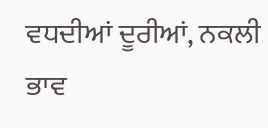ਵਧਦੀਆਂ ਦੂਰੀਆਂ, ਨਕਲੀ ਭਾਵ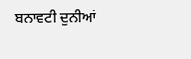ਬਨਾਵਟੀ ਦੁਨੀਆਂ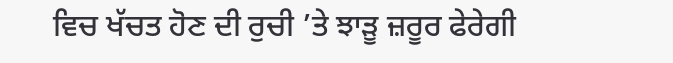ਵਿਚ ਖੱਚਤ ਹੋਣ ਦੀ ਰੁਚੀ ’ਤੇ ਝਾੜੂ ਜ਼ਰੂਰ ਫੇਰੇਗੀ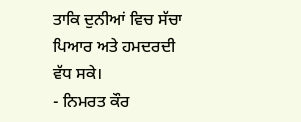ਤਾਕਿ ਦੁਨੀਆਂ ਵਿਚ ਸੱਚਾ ਪਿਆਰ ਅਤੇ ਹਮਦਰਦੀ ਵੱਧ ਸਕੇ।
- ਨਿਮਰਤ ਕੌਰ